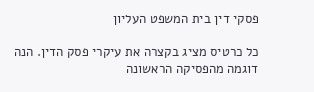פסקי דין בית המשפט העליון

כל כרטיס מציג בקצרה את עיקרי פסק הדין. הנה דוגמה מהפסיקה הראשונה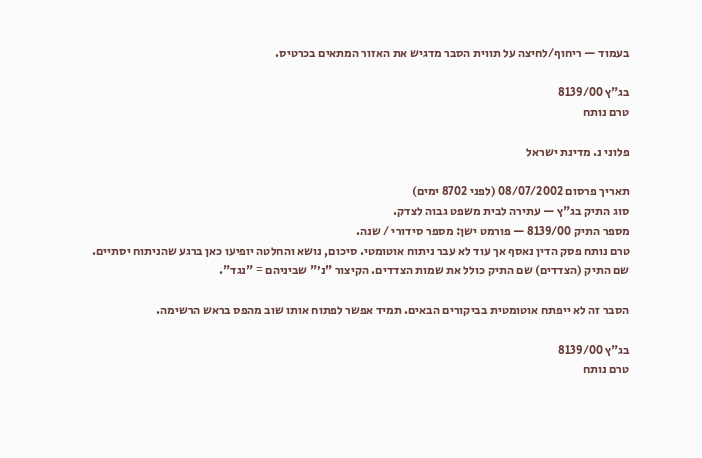בעמוד — ריחוף/לחיצה על תווית הסבר מדגיש את האזור המתאים בכרטיס.

בג"ץ 8139/00
טרם נותח

פלוני נ. מדינת ישראל

תאריך פרסום 08/07/2002 (לפני 8702 ימים)
סוג התיק בג"ץ — עתירה לבית משפט גבוה לצדק.
מספר התיק 8139/00 — פורמט ישן: מספר סידורי / שנה.
טרם נותח פסק הדין נאסף אך עוד לא עבר ניתוח אוטומטי. סיכום, נושא והחלטה יופיעו כאן ברגע שהניתוח יסתיים.
שם התיק (הצדדים) שם התיק כולל את שמות הצדדים. הקיצור "נ׳" שביניהם = "נגד".

הסבר זה לא ייפתח אוטומטית בביקורים הבאים. תמיד אפשר לפתוח אותו שוב מהפס בראש הרשימה.

בג"ץ 8139/00
טרם נותח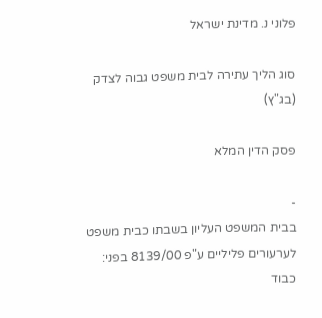פלוני נ. מדינת ישראל

סוג הליך עתירה לבית משפט גבוה לצדק (בג"ץ)

פסק הדין המלא

-
בבית המשפט העליון בשבתו כבית משפט לערעורים פליליים ע"פ 8139/00 בפני: כבוד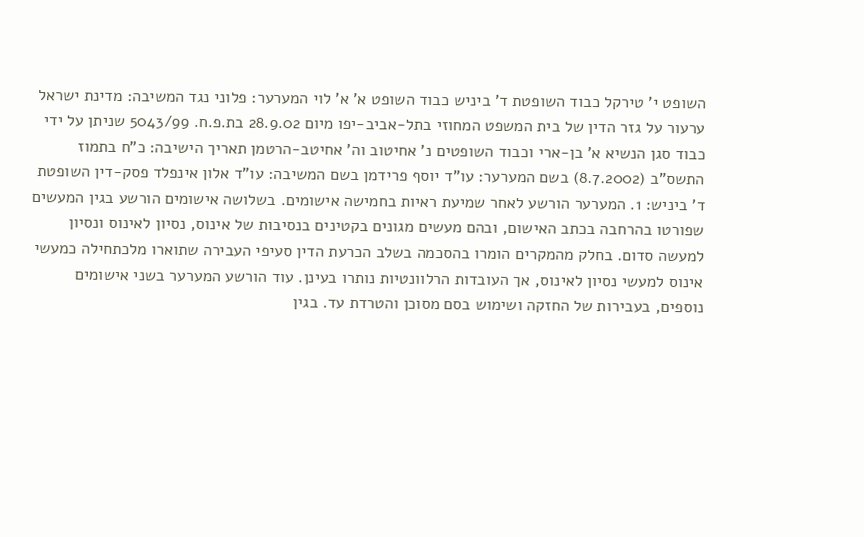השופט י' טירקל כבוד השופטת ד' ביניש כבוד השופט א' א' לוי המערער: פלוני נגד המשיבה: מדינת ישראל ערעור על גזר הדין של בית המשפט המחוזי בתל-אביב-יפו מיום 28.9.02 בת.פ.ח. 5043/99 שניתן על ידי כבוד סגן הנשיא א' בן-ארי וכבוד השופטים נ' אחיטוב וה' אחיטב-הרטמן תאריך הישיבה: כ"ח בתמוז התשס"ב (8.7.2002) בשם המערער: עו"ד יוסף פרידמן בשם המשיבה: עו"ד אלון אינפלד פסק-דין השופטת ד' ביניש: 1. המערער הורשע לאחר שמיעת ראיות בחמישה אישומים. בשלושה אישומים הורשע בגין המעשים שפורטו בהרחבה בכתב האישום, ובהם מעשים מגונים בקטינים בנסיבות של אינוס, נסיון לאינוס ונסיון למעשה סדום. בחלק מהמקרים הומרו בהסכמה בשלב הכרעת הדין סעיפי העבירה שתוארו מלכתחילה כמעשי אינוס למעשי נסיון לאינוס, אך העובדות הרלוונטיות נותרו בעינן. עוד הורשע המערער בשני אישומים נוספים, בעבירות של החזקה ושימוש בסם מסוכן והטרדת עד. בגין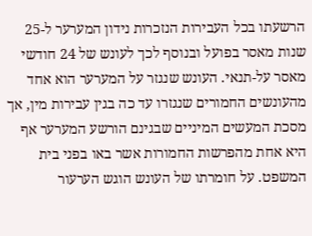הרשעתו בכל העבירות הנזכרות נידון המערער ל-25 שנות מאסר בפועל ובנוסף לכך לעונש של 24 חודשי מאסר על-תנאי. העונש שנגזר על המערער הוא אחד מהעונשים החמורים שנגזרו עד כה בגין עבירות מין, אך מסכת המעשים המיניים שבגינם הורשע המערער אף היא אחת מהפרשות החמורות אשר באו בפני בית המשפט. על חומרתו של העונש הוגש הערעור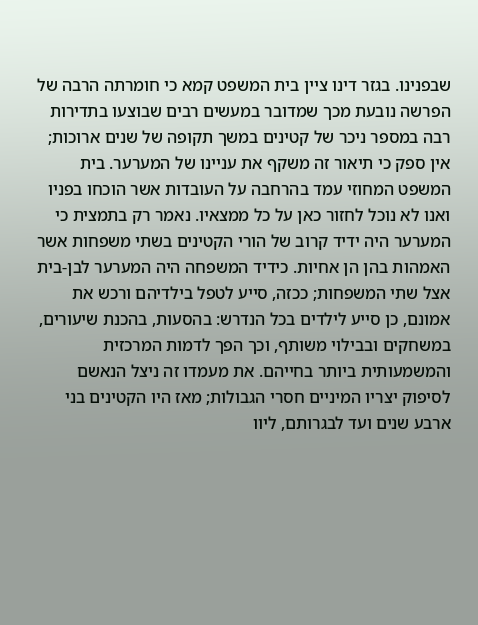שבפנינו. בגזר דינו ציין בית המשפט קמא כי חומרתה הרבה של הפרשה נובעת מכך שמדובר במעשים רבים שבוצעו בתדירות רבה במספר ניכר של קטינים במשך תקופה של שנים ארוכות; אין ספק כי תיאור זה משקף את עניינו של המערער. בית המשפט המחוזי עמד בהרחבה על העובדות אשר הוכחו בפניו ואנו לא נוכל לחזור כאן על כל ממצאיו. נאמר רק בתמצית כי המערער היה ידיד קרוב של הורי הקטינים בשתי משפחות אשר האמהות בהן הן אחיות. כידיד המשפחה היה המערער לבן-בית אצל שתי המשפחות; ככזה, סייע לטפל בילדיהם ורכש את אמונם, כן סייע לילדים בכל הנדרש: בהסעות, בהכנת שיעורים, במשחקים ובבילוי משותף, וכך הפך לדמות המרכזית והמשמעותית ביותר בחייהם. את מעמדו זה ניצל הנאשם לסיפוק יצריו המיניים חסרי הגבולות; מאז היו הקטינים בני ארבע שנים ועד לבגרותם, ליוו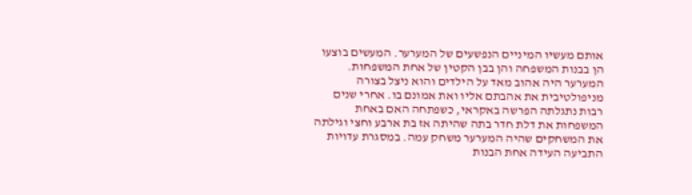אותם מעשיו המיניים הנפשעים של המערער. המעשים בוצעו הן בבנות המשפחה והן בבן הקטין של אחת המשפחות. המערער היה אהוב מאד על הילדים והוא ניצל בצורה מניפולטיבית את אהבתם אליו ואת אמונם בו. אחרי שנים רבות נתגלתה הפרשה באקראי, כשפתחה האם באחת המשפחות את דלת חדר בתה שהיתה אז בת ארבע וחצי וגילתה את המשחקים שהיה המערער משחק עמה. במסגרת עדויות התביעה העידה אחת הבנות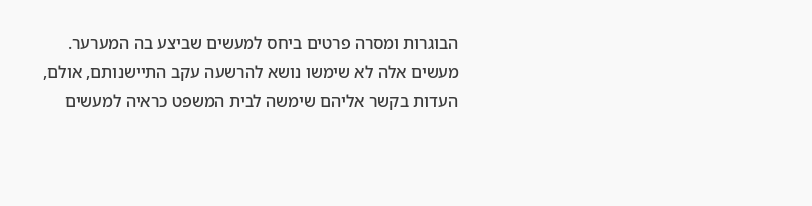הבוגרות ומסרה פרטים ביחס למעשים שביצע בה המערער. מעשים אלה לא שימשו נושא להרשעה עקב התיישנותם, אולם, העדות בקשר אליהם שימשה לבית המשפט כראיה למעשים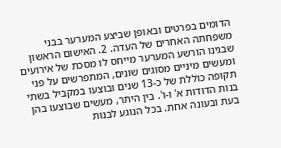הדומים בפרטים ובאופן שביצע המערער בבני משפחתה האחרים של העדה. 2. האישום הראשון שבגינו הורשע המערער מייחס לו מסכת של אירועים ומעשים מיניים מסוגים שונים, המתפרשים על פני תקופה כוללת של כ-13 שנים ובוצעו במקביל בשתי בנות הדודות א' ו-ו'. בין היתר, מעשים שבוצעו בהן בעת ובעונה אחת. בכל הנוגע לבנות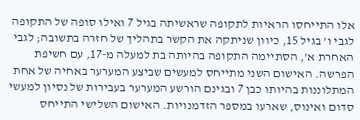אלו התייחסו הראיות לתקופה שראשיתה בגיל 7 ואילו סופה של התקופה לגבי ו' בגיל 15, כיוון שניתקה את הקשר בתהליך של חזרה בתשובה; לגבי האחרת א', הסתיימה התקופה בהיותה בת למעלה מ-17, עם חשיפת הפרשה. האישום השני מתייחס למעשים שביצע המערער באחיה של אחת המתלוננות בהיותו כבן 7 ובגינם הורשע המערער בעבירות של נסיון למעשי סדום ואינוס, שארעו במספר הזדמנויות. האישום השלישי התייחס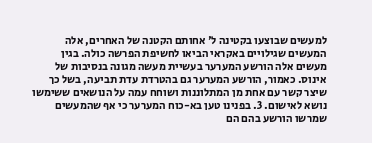למעשים שבוצעו בקטינה ל' אחותם הקטנה של האחרים, אלה המעשים שגילויים באקראי הביאו לחשיפת הפרשה כולה. בגין מעשים אלה הורשע המערער בעשיית מעשה מגונה בנסיבות של אינוס. כאמור, הורשע המערער גם בהטרדת עדת תביעה, בשל כך שיצר קשר עם אחת מן המתלוננות ושוחח עמה על הנושאים ששימשו נושא לאישום. 3. בפנינו טען בא-כוח המערער כי אף שהמעשים שמרשו הורשע בהם הם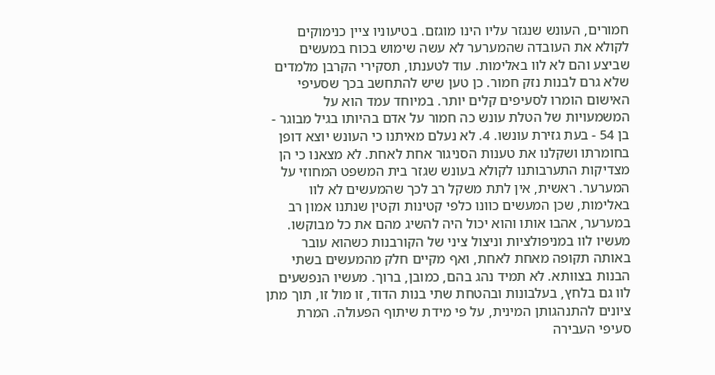חמורים, העונש שנגזר עליו הינו מוגזם. בטיעוניו ציין כנימוקים לקולא את העובדה שהמערער לא עשה שימוש בכוח במעשים שביצע והם לא לוו באלימות. עוד לטענתו, תסקירי הקרבן מלמדים שלא גרם לבנות נזק חמור. כן טען שיש להתחשב בכך שסעיפי האישום הומרו לסעיפים קלים יותר. במיוחד עמד הוא על המשמעויות של הטלת עונש כה חמור על אדם בהיותו בגיל מבוגר - בן 54 - בעת גזירת עונשו. 4. לא נעלם מאיתנו כי העונש יוצא דופן בחומרתו ושקלנו את טענות הסניגור אחת לאחת. לא מצאנו כי הן מצדיקות התערבותנו לקולא בעונש שגזר בית המשפט המחוזי על המערער. ראשית, אין לתת משקל רב לכך שהמעשים לא לוו באלימות, שכן המעשים כוונו כלפי קטינות וקטין שנתנו אמון רב במערער, אהבו אותו והוא יכול היה להשיג מהם את כל מבוקשו. מעשיו לוו במניפולציות וניצול ציני של הקורבנות כשהוא עובר באותה תקופה מאחת לאחת, ואף מקיים חלק מהמעשים בשתי הבנות בצוותא. לא תמיד נהג בהם, כמובן, ברוך. מעשיו הנפשעים לוו גם בלחץ, בעלבונות ובהטחת שתי בנות הדוד, זו מול זו, תוך מתן ציונים להתנהגותן המינית, על פי מידת שיתוף הפעולה. המרת סעיפי העבירה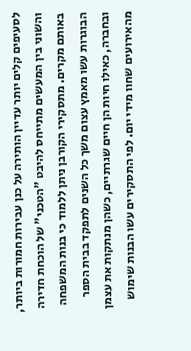לסעיפים קלים יותר עדיין הותירה על כנן עבירות חמורות ביותר, והשוני בין המעשים מתייחס להיבט "הטכני" של הוכחת חדירה באותם מקרים. מתסקירי הקורבן ניתן ללמוד כי בנות המשפחה הבוגרות עשו מאמץ עצום משך כל השנים לתפקד בבית הספר ובחברה, כאילו חיות הן חיים שגרתיים, כשהן מנתקות את עצמן מהאירועים שחוו מידי יום. לפי התסקירים עשו הבנות שימוש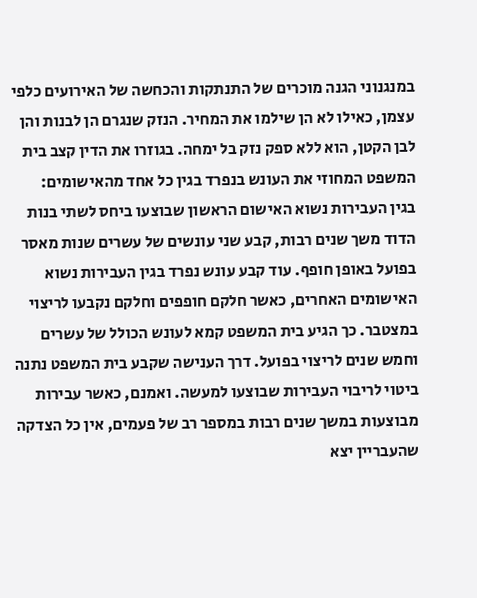במנגנוני הגנה מוכרים של התנתקות והכחשה של האירועים כלפי עצמן, כאילו לא הן שילמו את המחיר. הנזק שנגרם הן לבנות והן לבן הקטן, הוא ללא ספק נזק בל ימחה. בגוזרו את הדין קצב בית המשפט המחוזי את העונש בנפרד בגין כל אחד מהאישומים: בגין העבירות נשוא האישום הראשון שבוצעו ביחס לשתי בנות הדוד משך שנים רבות, קבע שני עונשים של עשרים שנות מאסר בפועל באופן חופף. עוד קבע עונש נפרד בגין העבירות נשוא האישומים האחרים, כאשר חלקם חופפים וחלקם נקבעו לריצוי במצטבר. כך הגיע בית המשפט קמא לעונש הכולל של עשרים וחמש שנים לריצוי בפועל. דרך הענישה שקבע בית המשפט נתנה ביטוי לריבוי העבירות שבוצעו למעשה. ואמנם, כאשר עבירות מבוצעות במשך שנים רבות במספר רב של פעמים, אין כל הצדקה שהעבריין יצא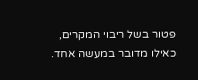פטור בשל ריבוי המקרים, כאילו מדובר במעשה אחד.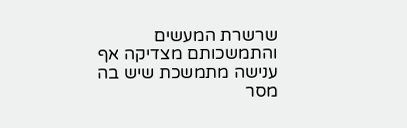שרשרת המעשים והתמשכותם מצדיקה אף ענישה מתמשכת שיש בה מסר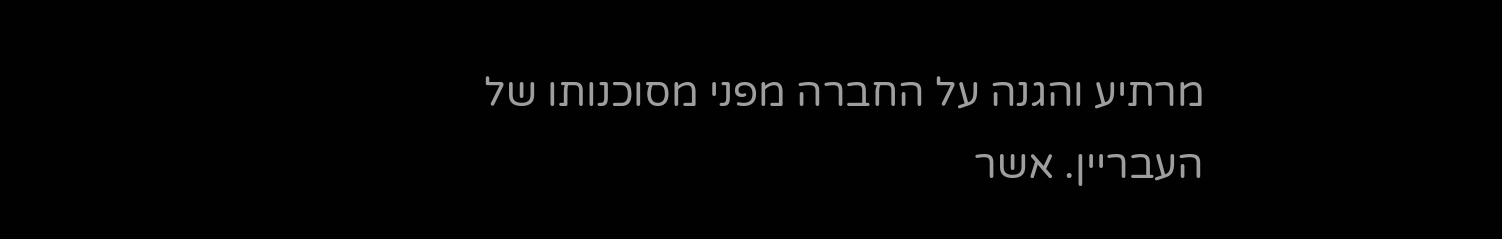מרתיע והגנה על החברה מפני מסוכנותו של העבריין. אשר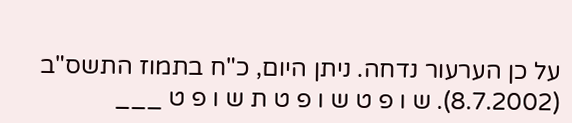על כן הערעור נדחה. ניתן היום, כ"ח בתמוז התשס"ב (8.7.2002). ש ו פ ט ש ו פ ט ת ש ו פ ט ___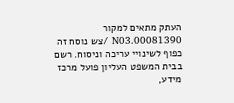העתק מתאים למקור 00081390.N03 /צש נוסח זה כפוף לשינויי עריכה וניסוח. רשם בבית המשפט העליון פועל מרכז מידע,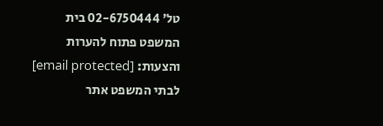טל' 02-6750444 בית המשפט פתוח להערות והצעות: [email protected] לבתי המשפט אתר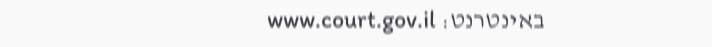באינטרנט: www.court.gov.il